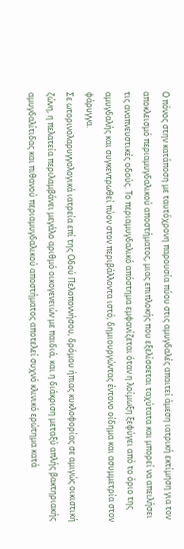Ο πόνος στην κατάποση με ταυτόχρονη παρουσία πύου στις αμυγδαλές απαιτεί άμεση ιατρική εκτίμηση για τον αποκλεισμό περιαμυγδαλικού αποστήματος, μιας επιπλοκής που εξελίσσεται ταχύτατα και μπορεί να απειλήσει τις αναπνευστικές οδούς. Το περιαμυγδαλικό απόστημα εμφανίζεται όταν η λοίμωξη ξεφύγει από το όριο της αμυγδαλής και συγκεντρωθεί πύον στον περιβάλλοντα ιστό, δημιουργώντας έντονο οίδημα και ασυμμετρία στον φάρυγγα.
Σε ωτορινολαρυγγολογικά ιατρεία επί της Οδού Πελοποννήσου, δρόμου ήπιας κυκλοφορίας σε αμιγώς οικιστική ζώνη, η πελατεία περιλαμβάνει μεγάλο αριθμό οικογενειών με παιδιά, και η διάκριση μεταξύ απλής βακτηριακής αμυγδαλίτιδας και πιθανού περιαμυγδαλικού αποστήματος αποτελεί συχνό κλινικό ερώτημα κατά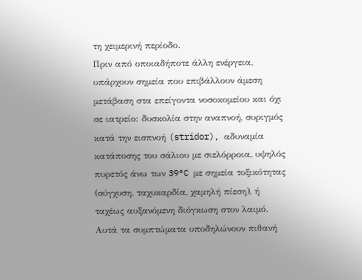τη χειμερινή περίοδο.
Πριν από οποιαδήποτε άλλη ενέργεια, υπάρχουν σημεία που επιβάλλουν άμεση μετάβαση στα επείγοντα νοσοκομείου και όχι σε ιατρείο: δυσκολία στην αναπνοή, συριγμός κατά την εισπνοή (stridor), αδυναμία κατάποσης του σάλιου με σιελόρροια, υψηλός πυρετός άνω των 39°C με σημεία τοξικότητας (σύγχυση, ταχυκαρδία, χαμηλή πίεση), ή ταχέως αυξανόμενη διόγκωση στον λαιμό. Αυτά τα συμπτώματα υποδηλώνουν πιθανή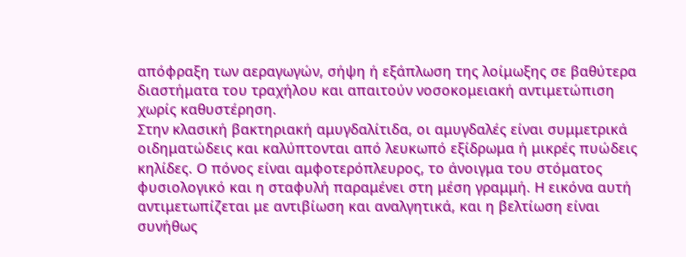απόφραξη των αεραγωγών, σήψη ή εξάπλωση της λοίμωξης σε βαθύτερα διαστήματα του τραχήλου και απαιτούν νοσοκομειακή αντιμετώπιση χωρίς καθυστέρηση.
Στην κλασική βακτηριακή αμυγδαλίτιδα, οι αμυγδαλές είναι συμμετρικά οιδηματώδεις και καλύπτονται από λευκωπό εξίδρωμα ή μικρές πυώδεις κηλίδες. Ο πόνος είναι αμφοτερόπλευρος, το άνοιγμα του στόματος φυσιολογικό και η σταφυλή παραμένει στη μέση γραμμή. Η εικόνα αυτή αντιμετωπίζεται με αντιβίωση και αναλγητικά, και η βελτίωση είναι συνήθως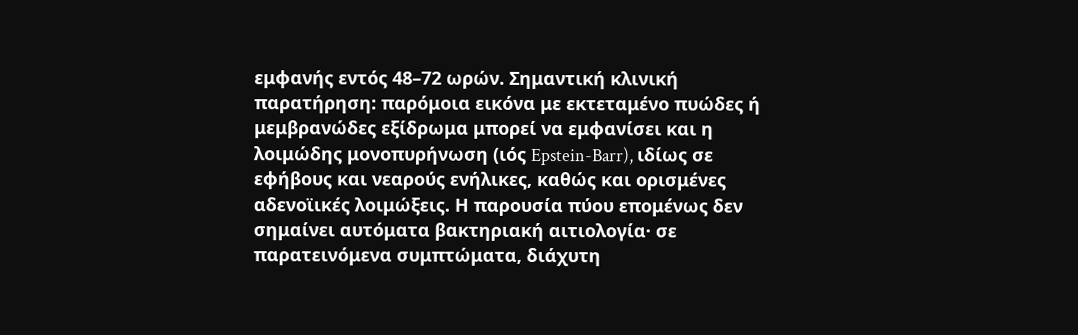εμφανής εντός 48–72 ωρών. Σημαντική κλινική παρατήρηση: παρόμοια εικόνα με εκτεταμένο πυώδες ή μεμβρανώδες εξίδρωμα μπορεί να εμφανίσει και η λοιμώδης μονοπυρήνωση (ιός Epstein-Barr), ιδίως σε εφήβους και νεαρούς ενήλικες, καθώς και ορισμένες αδενοϊικές λοιμώξεις. Η παρουσία πύου επομένως δεν σημαίνει αυτόματα βακτηριακή αιτιολογία· σε παρατεινόμενα συμπτώματα, διάχυτη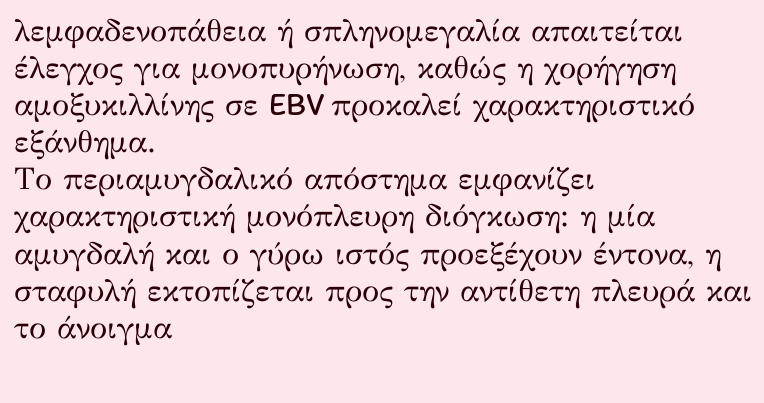λεμφαδενοπάθεια ή σπληνομεγαλία απαιτείται έλεγχος για μονοπυρήνωση, καθώς η χορήγηση αμοξυκιλλίνης σε EBV προκαλεί χαρακτηριστικό εξάνθημα.
Το περιαμυγδαλικό απόστημα εμφανίζει χαρακτηριστική μονόπλευρη διόγκωση: η μία αμυγδαλή και ο γύρω ιστός προεξέχουν έντονα, η σταφυλή εκτοπίζεται προς την αντίθετη πλευρά και το άνοιγμα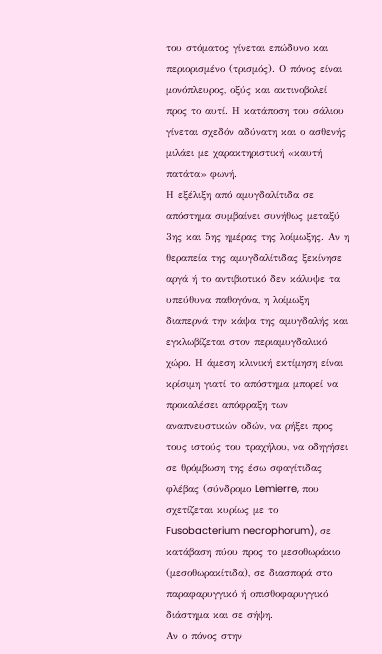του στόματος γίνεται επώδυνο και περιορισμένο (τρισμός). Ο πόνος είναι μονόπλευρος, οξύς και ακτινοβολεί προς το αυτί. Η κατάποση του σάλιου γίνεται σχεδόν αδύνατη και ο ασθενής μιλάει με χαρακτηριστική «καυτή πατάτα» φωνή.
Η εξέλιξη από αμυγδαλίτιδα σε απόστημα συμβαίνει συνήθως μεταξύ 3ης και 5ης ημέρας της λοίμωξης. Αν η θεραπεία της αμυγδαλίτιδας ξεκίνησε αργά ή το αντιβιοτικό δεν κάλυψε τα υπεύθυνα παθογόνα, η λοίμωξη διαπερνά την κάψα της αμυγδαλής και εγκλωβίζεται στον περιαμυγδαλικό χώρο. Η άμεση κλινική εκτίμηση είναι κρίσιμη γιατί το απόστημα μπορεί να προκαλέσει απόφραξη των αναπνευστικών οδών, να ρήξει προς τους ιστούς του τραχήλου, να οδηγήσει σε θρόμβωση της έσω σφαγίτιδας φλέβας (σύνδρομο Lemierre, που σχετίζεται κυρίως με το Fusobacterium necrophorum), σε κατάβαση πύου προς το μεσοθωράκιο (μεσοθωρακίτιδα), σε διασπορά στο παραφαρυγγικό ή οπισθοφαρυγγικό διάστημα και σε σήψη.
Αν ο πόνος στην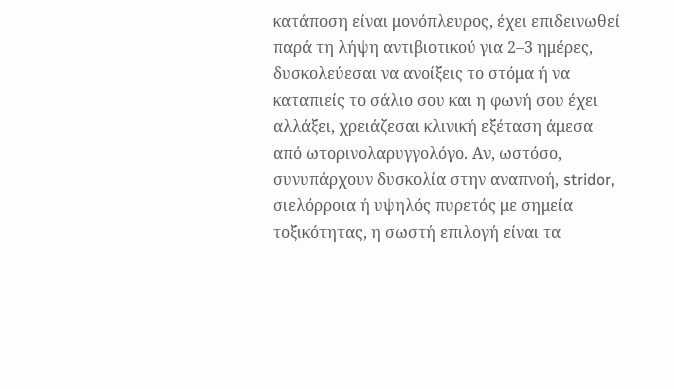κατάποση είναι μονόπλευρος, έχει επιδεινωθεί παρά τη λήψη αντιβιοτικού για 2–3 ημέρες, δυσκολεύεσαι να ανοίξεις το στόμα ή να καταπιείς το σάλιο σου και η φωνή σου έχει αλλάξει, χρειάζεσαι κλινική εξέταση άμεσα από ωτορινολαρυγγολόγο. Αν, ωστόσο, συνυπάρχουν δυσκολία στην αναπνοή, stridor, σιελόρροια ή υψηλός πυρετός με σημεία τοξικότητας, η σωστή επιλογή είναι τα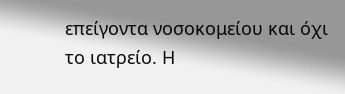επείγοντα νοσοκομείου και όχι το ιατρείο. Η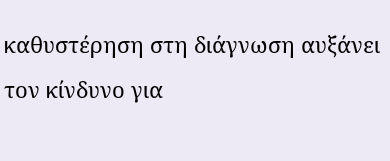καθυστέρηση στη διάγνωση αυξάνει τον κίνδυνο για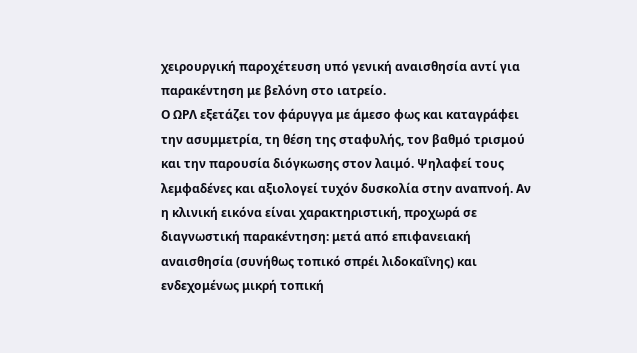χειρουργική παροχέτευση υπό γενική αναισθησία αντί για παρακέντηση με βελόνη στο ιατρείο.
Ο ΩΡΛ εξετάζει τον φάρυγγα με άμεσο φως και καταγράφει την ασυμμετρία, τη θέση της σταφυλής, τον βαθμό τρισμού και την παρουσία διόγκωσης στον λαιμό. Ψηλαφεί τους λεμφαδένες και αξιολογεί τυχόν δυσκολία στην αναπνοή. Αν η κλινική εικόνα είναι χαρακτηριστική, προχωρά σε διαγνωστική παρακέντηση: μετά από επιφανειακή αναισθησία (συνήθως τοπικό σπρέι λιδοκαΐνης) και ενδεχομένως μικρή τοπική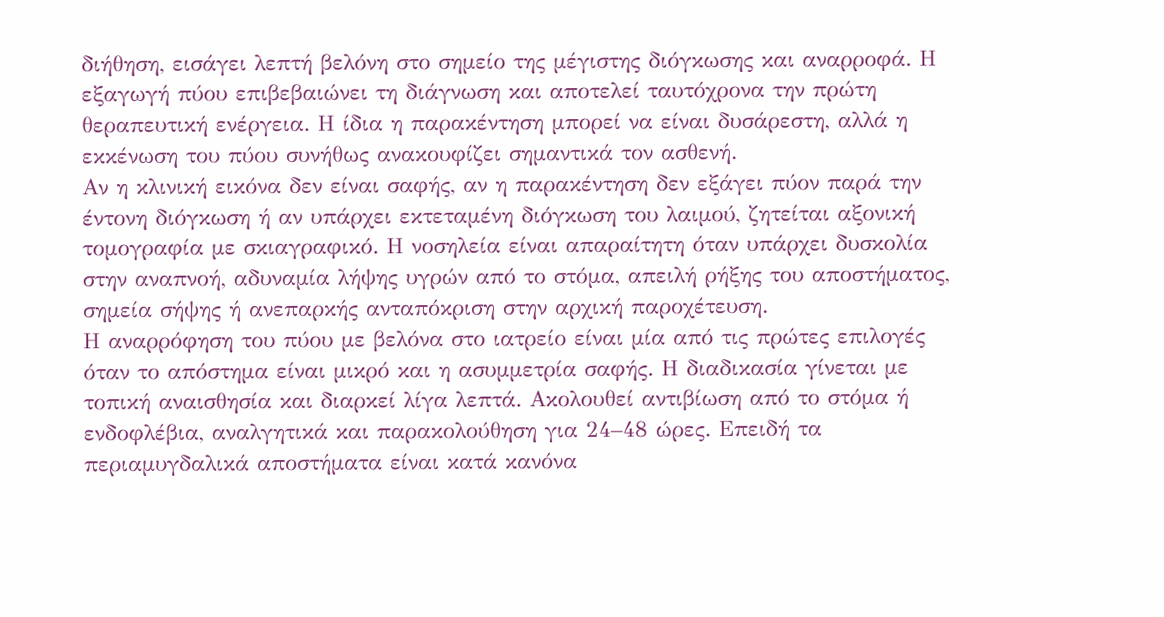διήθηση, εισάγει λεπτή βελόνη στο σημείο της μέγιστης διόγκωσης και αναρροφά. Η εξαγωγή πύου επιβεβαιώνει τη διάγνωση και αποτελεί ταυτόχρονα την πρώτη θεραπευτική ενέργεια. Η ίδια η παρακέντηση μπορεί να είναι δυσάρεστη, αλλά η εκκένωση του πύου συνήθως ανακουφίζει σημαντικά τον ασθενή.
Αν η κλινική εικόνα δεν είναι σαφής, αν η παρακέντηση δεν εξάγει πύον παρά την έντονη διόγκωση ή αν υπάρχει εκτεταμένη διόγκωση του λαιμού, ζητείται αξονική τομογραφία με σκιαγραφικό. Η νοσηλεία είναι απαραίτητη όταν υπάρχει δυσκολία στην αναπνοή, αδυναμία λήψης υγρών από το στόμα, απειλή ρήξης του αποστήματος, σημεία σήψης ή ανεπαρκής ανταπόκριση στην αρχική παροχέτευση.
Η αναρρόφηση του πύου με βελόνα στο ιατρείο είναι μία από τις πρώτες επιλογές όταν το απόστημα είναι μικρό και η ασυμμετρία σαφής. Η διαδικασία γίνεται με τοπική αναισθησία και διαρκεί λίγα λεπτά. Ακολουθεί αντιβίωση από το στόμα ή ενδοφλέβια, αναλγητικά και παρακολούθηση για 24–48 ώρες. Επειδή τα περιαμυγδαλικά αποστήματα είναι κατά κανόνα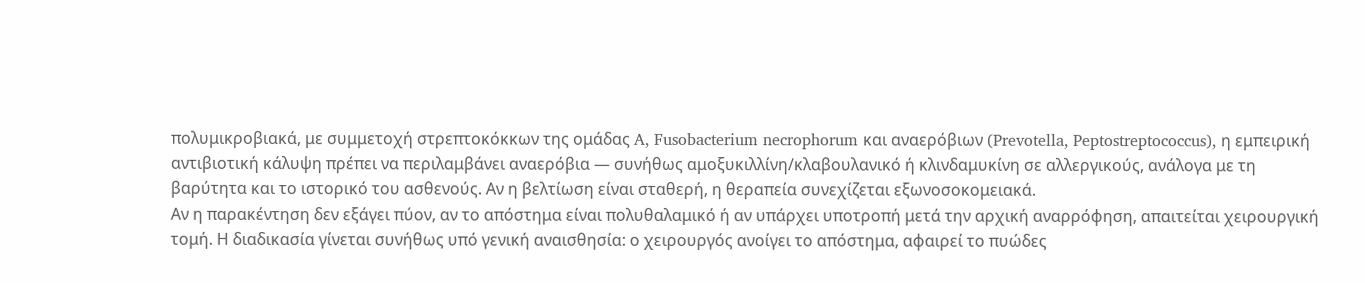πολυμικροβιακά, με συμμετοχή στρεπτοκόκκων της ομάδας A, Fusobacterium necrophorum και αναερόβιων (Prevotella, Peptostreptococcus), η εμπειρική αντιβιοτική κάλυψη πρέπει να περιλαμβάνει αναερόβια — συνήθως αμοξυκιλλίνη/κλαβουλανικό ή κλινδαμυκίνη σε αλλεργικούς, ανάλογα με τη βαρύτητα και το ιστορικό του ασθενούς. Αν η βελτίωση είναι σταθερή, η θεραπεία συνεχίζεται εξωνοσοκομειακά.
Αν η παρακέντηση δεν εξάγει πύον, αν το απόστημα είναι πολυθαλαμικό ή αν υπάρχει υποτροπή μετά την αρχική αναρρόφηση, απαιτείται χειρουργική τομή. Η διαδικασία γίνεται συνήθως υπό γενική αναισθησία: ο χειρουργός ανοίγει το απόστημα, αφαιρεί το πυώδες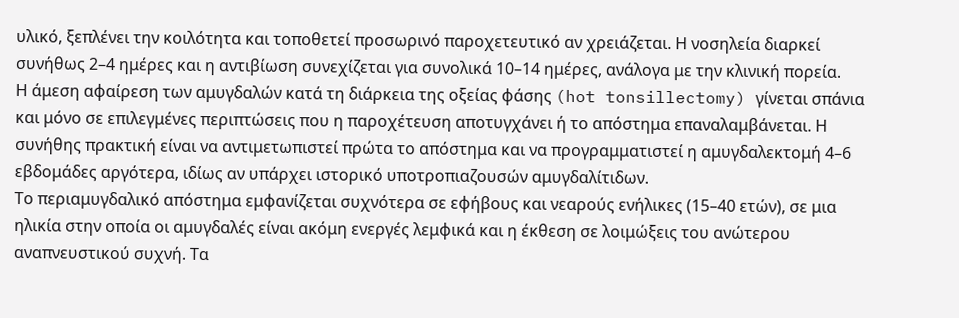υλικό, ξεπλένει την κοιλότητα και τοποθετεί προσωρινό παροχετευτικό αν χρειάζεται. Η νοσηλεία διαρκεί συνήθως 2–4 ημέρες και η αντιβίωση συνεχίζεται για συνολικά 10–14 ημέρες, ανάλογα με την κλινική πορεία.
Η άμεση αφαίρεση των αμυγδαλών κατά τη διάρκεια της οξείας φάσης (hot tonsillectomy) γίνεται σπάνια και μόνο σε επιλεγμένες περιπτώσεις που η παροχέτευση αποτυγχάνει ή το απόστημα επαναλαμβάνεται. Η συνήθης πρακτική είναι να αντιμετωπιστεί πρώτα το απόστημα και να προγραμματιστεί η αμυγδαλεκτομή 4–6 εβδομάδες αργότερα, ιδίως αν υπάρχει ιστορικό υποτροπιαζουσών αμυγδαλίτιδων.
Το περιαμυγδαλικό απόστημα εμφανίζεται συχνότερα σε εφήβους και νεαρούς ενήλικες (15–40 ετών), σε μια ηλικία στην οποία οι αμυγδαλές είναι ακόμη ενεργές λεμφικά και η έκθεση σε λοιμώξεις του ανώτερου αναπνευστικού συχνή. Τα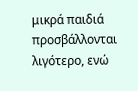μικρά παιδιά προσβάλλονται λιγότερο, ενώ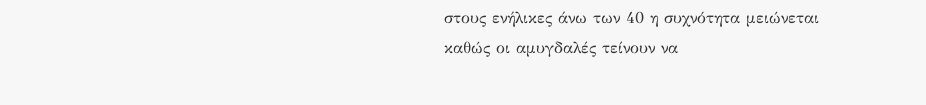στους ενήλικες άνω των 40 η συχνότητα μειώνεται καθώς οι αμυγδαλές τείνουν να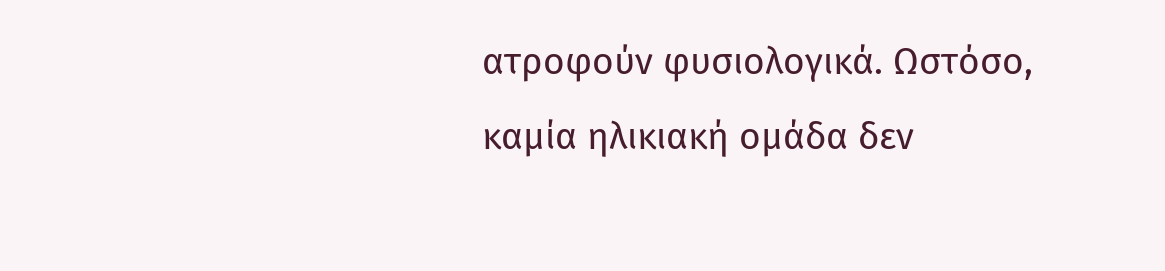ατροφούν φυσιολογικά. Ωστόσο, καμία ηλικιακή ομάδα δεν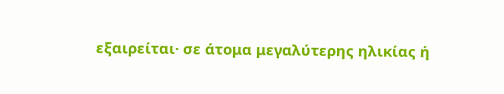εξαιρείται· σε άτομα μεγαλύτερης ηλικίας ή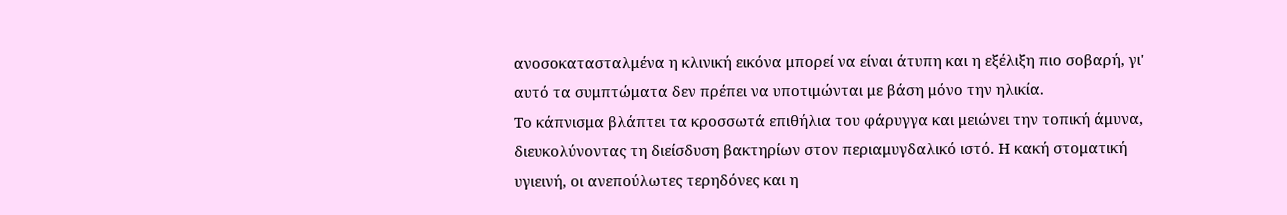ανοσοκατασταλμένα η κλινική εικόνα μπορεί να είναι άτυπη και η εξέλιξη πιο σοβαρή, γι' αυτό τα συμπτώματα δεν πρέπει να υποτιμώνται με βάση μόνο την ηλικία.
Το κάπνισμα βλάπτει τα κροσσωτά επιθήλια του φάρυγγα και μειώνει την τοπική άμυνα, διευκολύνοντας τη διείσδυση βακτηρίων στον περιαμυγδαλικό ιστό. Η κακή στοματική υγιεινή, οι ανεπούλωτες τερηδόνες και η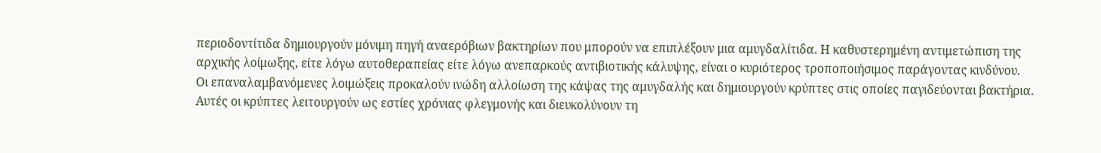περιοδοντίτιδα δημιουργούν μόνιμη πηγή αναερόβιων βακτηρίων που μπορούν να επιπλέξουν μια αμυγδαλίτιδα. Η καθυστερημένη αντιμετώπιση της αρχικής λοίμωξης, είτε λόγω αυτοθεραπείας είτε λόγω ανεπαρκούς αντιβιοτικής κάλυψης, είναι ο κυριότερος τροποποιήσιμος παράγοντας κινδύνου.
Οι επαναλαμβανόμενες λοιμώξεις προκαλούν ινώδη αλλοίωση της κάψας της αμυγδαλής και δημιουργούν κρύπτες στις οποίες παγιδεύονται βακτήρια. Αυτές οι κρύπτες λειτουργούν ως εστίες χρόνιας φλεγμονής και διευκολύνουν τη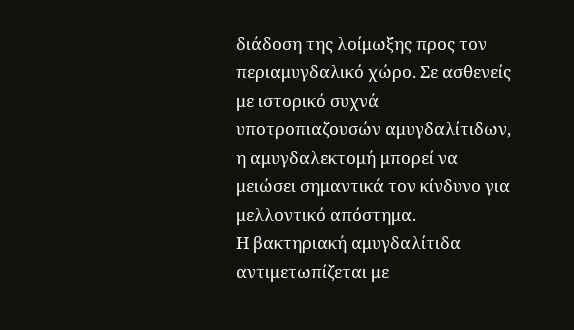διάδοση της λοίμωξης προς τον περιαμυγδαλικό χώρο. Σε ασθενείς με ιστορικό συχνά υποτροπιαζουσών αμυγδαλίτιδων, η αμυγδαλεκτομή μπορεί να μειώσει σημαντικά τον κίνδυνο για μελλοντικό απόστημα.
Η βακτηριακή αμυγδαλίτιδα αντιμετωπίζεται με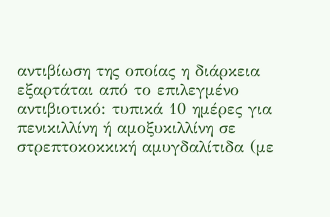αντιβίωση της οποίας η διάρκεια εξαρτάται από το επιλεγμένο αντιβιοτικό: τυπικά 10 ημέρες για πενικιλλίνη ή αμοξυκιλλίνη σε στρεπτοκοκκική αμυγδαλίτιδα (με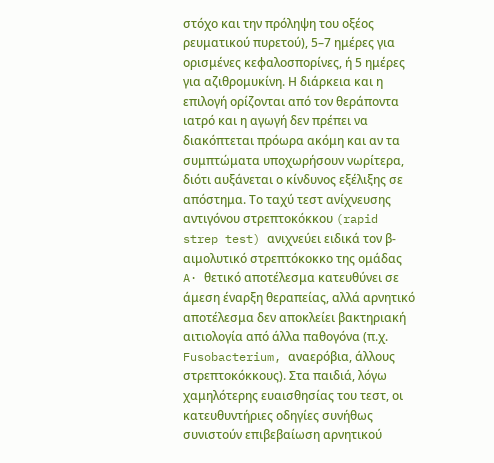στόχο και την πρόληψη του οξέος ρευματικού πυρετού), 5–7 ημέρες για ορισμένες κεφαλοσπορίνες, ή 5 ημέρες για αζιθρομυκίνη. Η διάρκεια και η επιλογή ορίζονται από τον θεράποντα ιατρό και η αγωγή δεν πρέπει να διακόπτεται πρόωρα ακόμη και αν τα συμπτώματα υποχωρήσουν νωρίτερα, διότι αυξάνεται ο κίνδυνος εξέλιξης σε απόστημα. Το ταχύ τεστ ανίχνευσης αντιγόνου στρεπτοκόκκου (rapid strep test) ανιχνεύει ειδικά τον β-αιμολυτικό στρεπτόκοκκο της ομάδας A· θετικό αποτέλεσμα κατευθύνει σε άμεση έναρξη θεραπείας, αλλά αρνητικό αποτέλεσμα δεν αποκλείει βακτηριακή αιτιολογία από άλλα παθογόνα (π.χ. Fusobacterium, αναερόβια, άλλους στρεπτοκόκκους). Στα παιδιά, λόγω χαμηλότερης ευαισθησίας του τεστ, οι κατευθυντήριες οδηγίες συνήθως συνιστούν επιβεβαίωση αρνητικού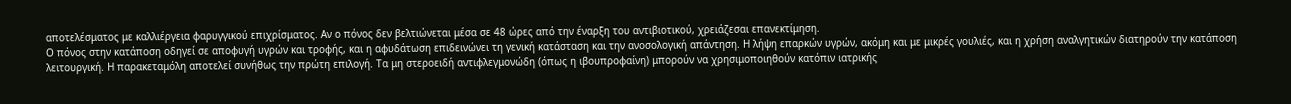αποτελέσματος με καλλιέργεια φαρυγγικού επιχρίσματος. Αν ο πόνος δεν βελτιώνεται μέσα σε 48 ώρες από την έναρξη του αντιβιοτικού, χρειάζεσαι επανεκτίμηση.
Ο πόνος στην κατάποση οδηγεί σε αποφυγή υγρών και τροφής, και η αφυδάτωση επιδεινώνει τη γενική κατάσταση και την ανοσολογική απάντηση. Η λήψη επαρκών υγρών, ακόμη και με μικρές γουλιές, και η χρήση αναλγητικών διατηρούν την κατάποση λειτουργική. Η παρακεταμόλη αποτελεί συνήθως την πρώτη επιλογή. Τα μη στεροειδή αντιφλεγμονώδη (όπως η ιβουπροφαίνη) μπορούν να χρησιμοποιηθούν κατόπιν ιατρικής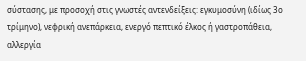σύστασης, με προσοχή στις γνωστές αντενδείξεις: εγκυμοσύνη (ιδίως 3ο τρίμηνο), νεφρική ανεπάρκεια, ενεργό πεπτικό έλκος ή γαστροπάθεια, αλλεργία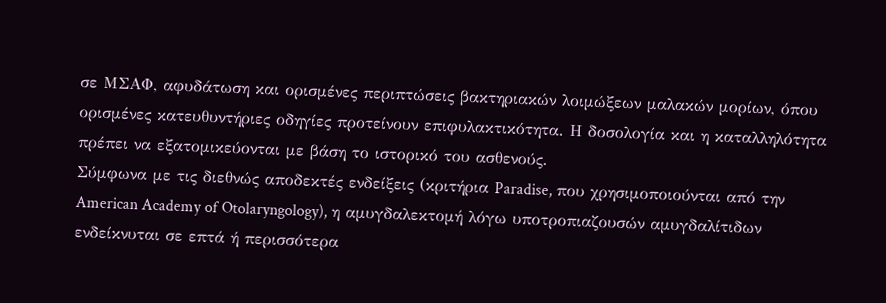σε ΜΣΑΦ, αφυδάτωση και ορισμένες περιπτώσεις βακτηριακών λοιμώξεων μαλακών μορίων, όπου ορισμένες κατευθυντήριες οδηγίες προτείνουν επιφυλακτικότητα. Η δοσολογία και η καταλληλότητα πρέπει να εξατομικεύονται με βάση το ιστορικό του ασθενούς.
Σύμφωνα με τις διεθνώς αποδεκτές ενδείξεις (κριτήρια Paradise, που χρησιμοποιούνται από την American Academy of Otolaryngology), η αμυγδαλεκτομή λόγω υποτροπιαζουσών αμυγδαλίτιδων ενδείκνυται σε επτά ή περισσότερα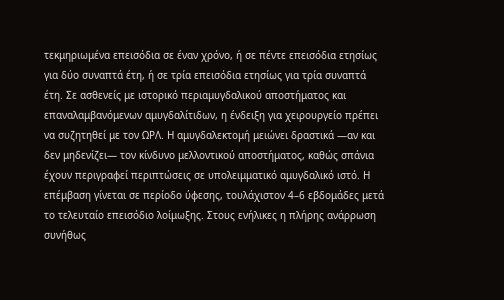τεκμηριωμένα επεισόδια σε έναν χρόνο, ή σε πέντε επεισόδια ετησίως για δύο συναπτά έτη, ή σε τρία επεισόδια ετησίως για τρία συναπτά έτη. Σε ασθενείς με ιστορικό περιαμυγδαλικού αποστήματος και επαναλαμβανόμενων αμυγδαλίτιδων, η ένδειξη για χειρουργείο πρέπει να συζητηθεί με τον ΩΡΛ. Η αμυγδαλεκτομή μειώνει δραστικά —αν και δεν μηδενίζει— τον κίνδυνο μελλοντικού αποστήματος, καθώς σπάνια έχουν περιγραφεί περιπτώσεις σε υπολειμματικό αμυγδαλικό ιστό. Η επέμβαση γίνεται σε περίοδο ύφεσης, τουλάχιστον 4–6 εβδομάδες μετά το τελευταίο επεισόδιο λοίμωξης. Στους ενήλικες η πλήρης ανάρρωση συνήθως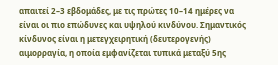απαιτεί 2–3 εβδομάδες, με τις πρώτες 10–14 ημέρες να είναι οι πιο επώδυνες και υψηλού κινδύνου. Σημαντικός κίνδυνος είναι η μετεγχειρητική (δευτερογενής) αιμορραγία, η οποία εμφανίζεται τυπικά μεταξύ 5ης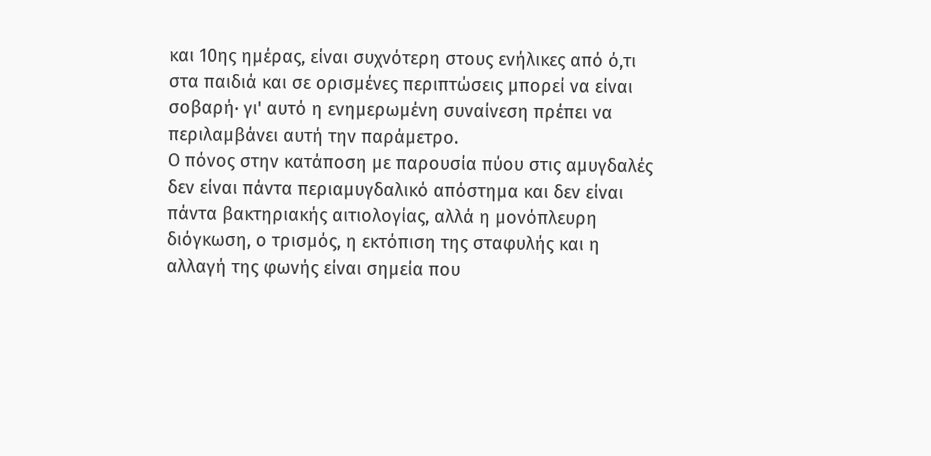και 10ης ημέρας, είναι συχνότερη στους ενήλικες από ό,τι στα παιδιά και σε ορισμένες περιπτώσεις μπορεί να είναι σοβαρή· γι' αυτό η ενημερωμένη συναίνεση πρέπει να περιλαμβάνει αυτή την παράμετρο.
Ο πόνος στην κατάποση με παρουσία πύου στις αμυγδαλές δεν είναι πάντα περιαμυγδαλικό απόστημα και δεν είναι πάντα βακτηριακής αιτιολογίας, αλλά η μονόπλευρη διόγκωση, ο τρισμός, η εκτόπιση της σταφυλής και η αλλαγή της φωνής είναι σημεία που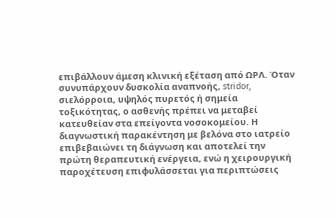επιβάλλουν άμεση κλινική εξέταση από ΩΡΛ. Όταν συνυπάρχουν δυσκολία αναπνοής, stridor, σιελόρροια, υψηλός πυρετός ή σημεία τοξικότητας, ο ασθενής πρέπει να μεταβεί κατευθείαν στα επείγοντα νοσοκομείου. Η διαγνωστική παρακέντηση με βελόνα στο ιατρείο επιβεβαιώνει τη διάγνωση και αποτελεί την πρώτη θεραπευτική ενέργεια, ενώ η χειρουργική παροχέτευση επιφυλάσσεται για περιπτώσεις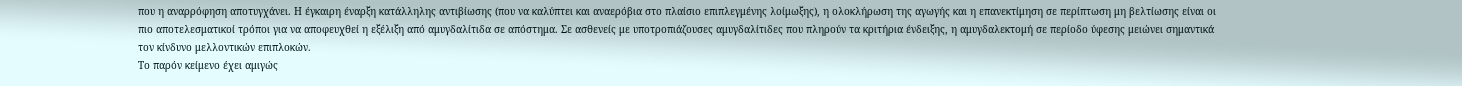που η αναρρόφηση αποτυγχάνει. Η έγκαιρη έναρξη κατάλληλης αντιβίωσης (που να καλύπτει και αναερόβια στο πλαίσιο επιπλεγμένης λοίμωξης), η ολοκλήρωση της αγωγής και η επανεκτίμηση σε περίπτωση μη βελτίωσης είναι οι πιο αποτελεσματικοί τρόποι για να αποφευχθεί η εξέλιξη από αμυγδαλίτιδα σε απόστημα. Σε ασθενείς με υποτροπιάζουσες αμυγδαλίτιδες που πληρούν τα κριτήρια ένδειξης, η αμυγδαλεκτομή σε περίοδο ύφεσης μειώνει σημαντικά τον κίνδυνο μελλοντικών επιπλοκών.
Το παρόν κείμενο έχει αμιγώς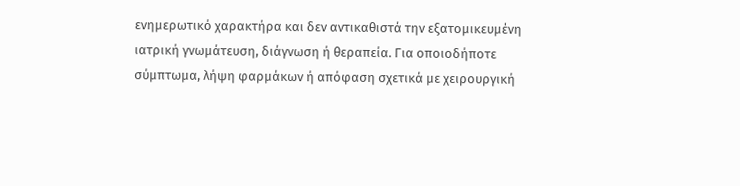ενημερωτικό χαρακτήρα και δεν αντικαθιστά την εξατομικευμένη ιατρική γνωμάτευση, διάγνωση ή θεραπεία. Για οποιοδήποτε σύμπτωμα, λήψη φαρμάκων ή απόφαση σχετικά με χειρουργική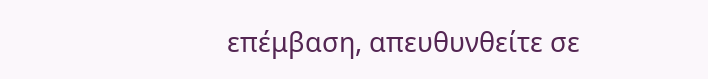επέμβαση, απευθυνθείτε σε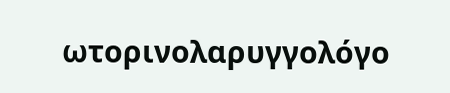ωτορινολαρυγγολόγο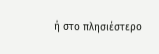ή στο πλησιέστερο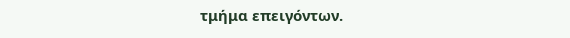τμήμα επειγόντων.